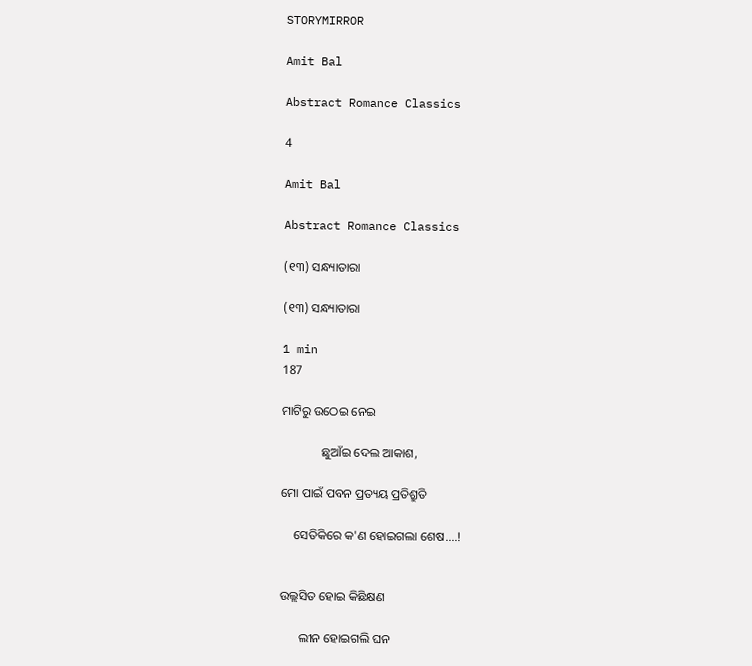STORYMIRROR

Amit Bal

Abstract Romance Classics

4

Amit Bal

Abstract Romance Classics

(୧୩) ସନ୍ଧ୍ୟାତାରା

(୧୩) ସନ୍ଧ୍ୟାତାରା

1 min
187

ମାଟିରୁ ଉଠେଇ ନେଇ

             ଛୁଆଁଇ ଦେଲ ଆକାଶ,

ମୋ ପାଇଁ ପବନ ପ୍ରତ୍ୟୟ ପ୍ରତିଶ୍ରୁତି

    ସେତିକିରେ କ'ଣ ହୋଇଗଲା ଶେଷ....!


ଉଲ୍ଲସିତ ହୋଇ କିଛିକ୍ଷଣ

      ଲୀନ ହୋଇଗଲି ଘନ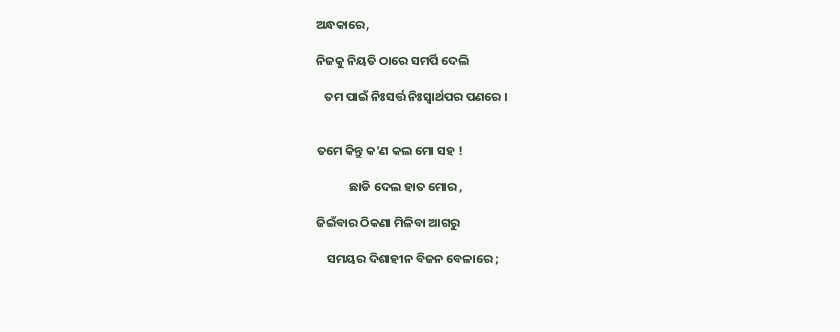ଅନ୍ଧକାରେ,

ନିଜକୁ ନିୟତି ଠାରେ ସମର୍ପି ଦେଲି

   ତମ ପାଇଁ ନିଃସର୍ତ୍ତ ନିଃସ୍ଵାର୍ଥପର ପଣରେ ।


ତମେ କିନ୍ତୁ କ'ଣ କଲ ମୋ ସହ !

            ଛାଡି ଦେଲ ହାତ ମୋର ,

ଜିଇଁବାର ଠିକଣା ମିଳିବା ଆଗରୁ

    ସମୟର ଦିଶାହୀନ ବିଜନ ବେଳାରେ ;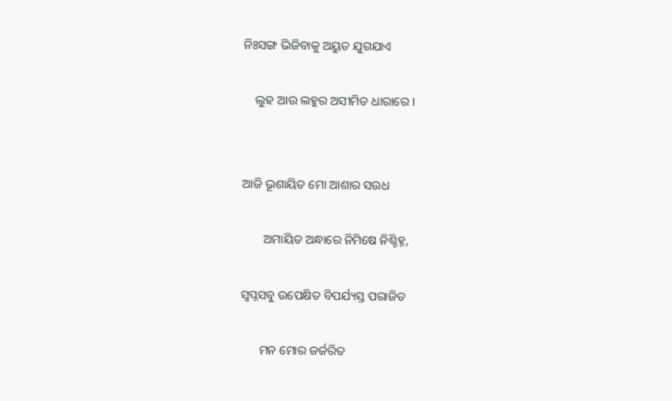ନିଃସଙ୍ଗ ଭିଜିବାକୁ ଅୟୁତ ଯୁଗଯାଏ

    ଲୁହ ଆଉ ଲହୁର ଅସୀମିତ ଧାରାରେ ।


ଆଜି ଭୂଶାୟିତ ମୋ ଆଶାର ସଉଧ

       ଅମାୟିତ ଅନ୍ଧାରେ ନିମିଷେ ନିଶ୍ଚିହ୍ନ,

ସ୍ବପ୍ନସବୁ ଉପେକ୍ଷିତ ବିପର୍ଯ୍ୟସ୍ତ ପରାଜିତ

      ମନ ମୋର ଜର୍ଜରିତ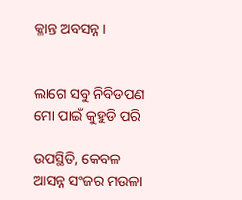କ୍ଳାନ୍ତ ଅବସନ୍ନ ।


ଲାଗେ ସବୁ ନିବିଡପଣ ମୋ ପାଇଁ କୁହୁଡି ପରି

ଉପସ୍ଥିତି, କେବଳ ଆସନ୍ନ ସଂଜର ମଉଳା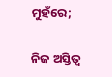ମୁହଁରେ;

ନିଜ ଅସ୍ତିତ୍ଵ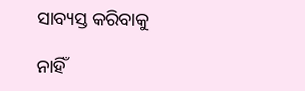ସାବ୍ୟସ୍ତ କରିବାକୁ

ନାହିଁ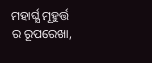ମହାର୍ଘ୍ଯ ମୂହୁର୍ତ୍ତ ର ରୂପରେଖା,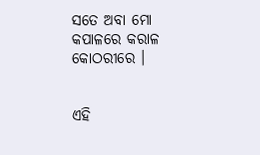ସତେ ଅବା ମୋ କପାଳରେ କରାଳ କୋଠରୀରେ ।


ଏହି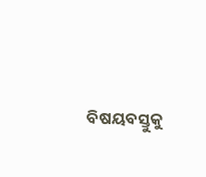ବିଷୟବସ୍ତୁକୁ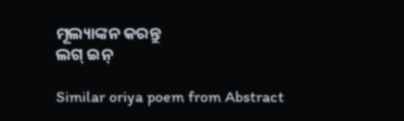ମୂଲ୍ୟାଙ୍କନ କରନ୍ତୁ
ଲଗ୍ ଇନ୍

Similar oriya poem from Abstract